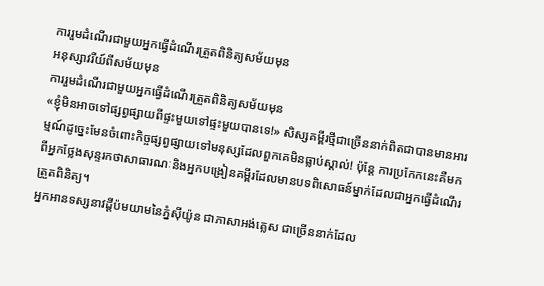ការរួមដំណើរជាមួយអ្នកធ្វើដំណើរត្រួតពិនិត្យសម័យមុន
អនុស្សាវរីយ៍ពីសម័យមុន
ការរួមដំណើរជាមួយអ្នកធ្វើដំណើរត្រួតពិនិត្យសម័យមុន
«ខ្ញុំមិនអាចទៅផ្សព្វផ្សាយពីផ្ទះមួយទៅផ្ទះមួយបានទេ!» សិស្សគម្ពីរថ្មីជាច្រើននាក់ពិតជាបានមានអារម្មណ៍ដូច្នេះមែនចំពោះកិច្ចផ្សព្វផ្សាយទៅមនុស្សដែលពួកគេមិនធ្លាប់ស្គាល់! ប៉ុន្តែ ការប្រកែកនេះគឺមកពីអ្នកថ្លែងសុន្ទរកថាសាធារណៈនិងអ្នកបង្រៀនគម្ពីរដែលមានបទពិសោធន៍ម្នាក់ដែលជាអ្នកធ្វើដំណើរត្រួតពិនិត្យ។
អ្នកអានទស្សនាវដ្ដីប៉មយាមនៃភ្នំស៊ីយ៉ូន ជាភាសាអង់គ្លេស ជាច្រើននាក់ដែល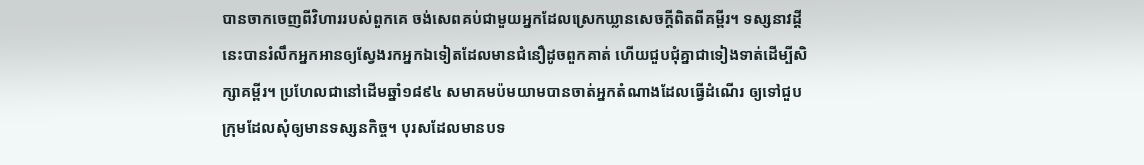បានចាកចេញពីវិហាររបស់ពួកគេ ចង់សេពគប់ជាមួយអ្នកដែលស្រេកឃ្លានសេចក្ដីពិតពីគម្ពីរ។ ទស្សនាវដ្ដីនេះបានរំលឹកអ្នកអានឲ្យស្វែងរកអ្នកឯទៀតដែលមានជំនឿដូចពួកគាត់ ហើយជួបជុំគ្នាជាទៀងទាត់ដើម្បីសិក្សាគម្ពីរ។ ប្រហែលជានៅដើមឆ្នាំ១៨៩៤ សមាគមប៉មយាមបានចាត់អ្នកតំណាងដែលធ្វើដំណើរ ឲ្យទៅជួបក្រុមដែលសុំឲ្យមានទស្សនកិច្ច។ បុរសដែលមានបទ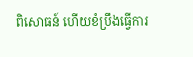ពិសោធន៍ ហើយខំប្រឹងធ្វើការ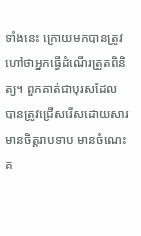ទាំងនេះ ក្រោយមកបានត្រូវហៅថាអ្នកធ្វើដំណើរត្រួតពិនិត្យ។ ពួកគាត់ជាបុរសដែលបានត្រូវជ្រើសរើសដោយសារមានចិត្តរាបទាប មានចំណេះគ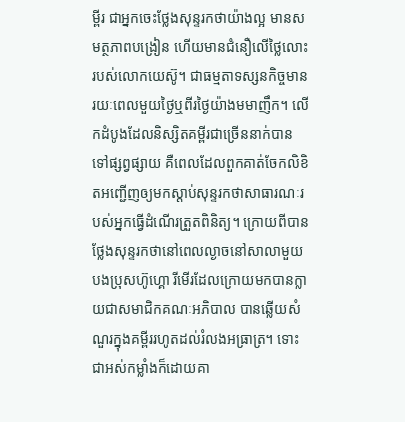ម្ពីរ ជាអ្នកចេះថ្លែងសុន្ទរកថាយ៉ាងល្អ មានសមត្ថភាពបង្រៀន ហើយមានជំនឿលើថ្លៃលោះរបស់លោកយេស៊ូ។ ជាធម្មតាទស្សនកិច្ចមានរយៈពេលមួយថ្ងៃឬពីរថ្ងៃយ៉ាងមមាញឹក។ លើកដំបូងដែលនិស្សិតគម្ពីរជាច្រើននាក់បានទៅផ្សព្វផ្សាយ គឺពេលដែលពួកគាត់ចែកលិខិតអញ្ជើញឲ្យមកស្ដាប់សុន្ទរកថាសាធារណៈរបស់អ្នកធ្វើដំណើរត្រួតពិនិត្យ។ ក្រោយពីបានថ្លែងសុន្ទរកថានៅពេលល្ងាចនៅសាលាមួយ បងប្រុសហ៊ូហ្គោ រីមើរដែលក្រោយមកបានក្លាយជាសមាជិកគណៈអភិបាល បានឆ្លើយសំណួរក្នុងគម្ពីររហូតដល់រំលងអធ្រាត្រ។ ទោះជាអស់កម្លាំងក៏ដោយគា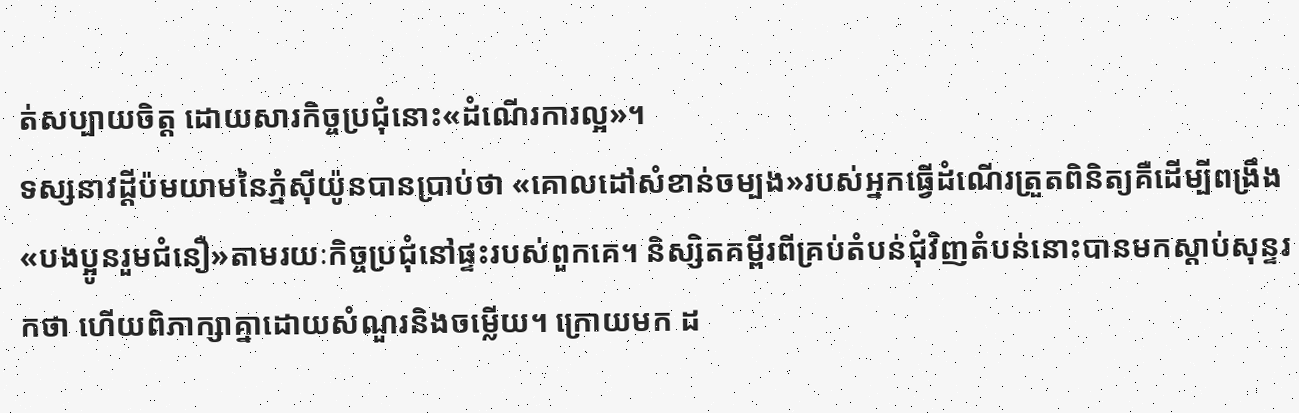ត់សប្បាយចិត្ត ដោយសារកិច្ចប្រជុំនោះ«ដំណើរការល្អ»។
ទស្សនាវដ្ដីប៉មយាមនៃភ្នំស៊ីយ៉ូនបានប្រាប់ថា «គោលដៅសំខាន់ចម្បង»របស់អ្នកធ្វើដំណើរត្រួតពិនិត្យគឺដើម្បីពង្រឹង«បងប្អូនរួមជំនឿ»តាមរយៈកិច្ចប្រជុំនៅផ្ទះរបស់ពួកគេ។ និស្សិតគម្ពីរពីគ្រប់តំបន់ជុំវិញតំបន់នោះបានមកស្ដាប់សុន្ទរកថា ហើយពិភាក្សាគ្នាដោយសំណួរនិងចម្លើយ។ ក្រោយមក ដ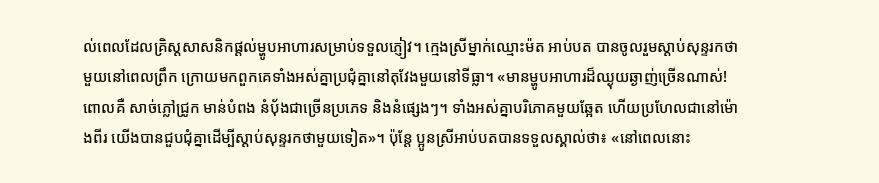ល់ពេលដែលគ្រិស្តសាសនិកផ្ដល់ម្ហូបអាហារសម្រាប់ទទួលភ្ញៀវ។ ក្មេងស្រីម្នាក់ឈ្មោះម៉ត អាប់បត បានចូលរួមស្ដាប់សុន្ទរកថាមួយនៅពេលព្រឹក ក្រោយមកពួកគេទាំងអស់គ្នាប្រជុំគ្នានៅតុវែងមួយនៅទីធ្លា។ «មានម្ហូបអាហារដ៏ឈ្ងុយឆ្ងាញ់ច្រើនណាស់! ពោលគឺ សាច់ភ្លៅជ្រូក មាន់បំពង នំប៉័ងជាច្រើនប្រភេទ និងនំផ្សេងៗ។ ទាំងអស់គ្នាបរិភោគមួយឆ្អែត ហើយប្រហែលជានៅម៉ោងពីរ យើងបានជួបជុំគ្នាដើម្បីស្ដាប់សុន្ទរកថាមួយទៀត»។ ប៉ុន្តែ ប្អូនស្រីអាប់បតបានទទួលស្គាល់ថា៖ «នៅពេលនោះ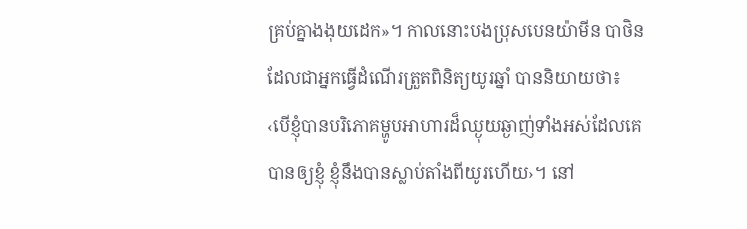គ្រប់គ្នាងងុយដេក»។ កាលនោះបងប្រុសបេនយ៉ាមីន បាថិនដែលជាអ្នកធ្វើដំណើរត្រួតពិនិត្យយូរឆ្នាំ បាននិយាយថា៖ ‹បើខ្ញុំបានបរិភោគម្ហូបអាហារដ៏ឈ្ងុយឆ្ងាញ់ទាំងអស់ដែលគេបានឲ្យខ្ញុំ ខ្ញុំនឹងបានស្លាប់តាំងពីយូរហើយ›។ នៅ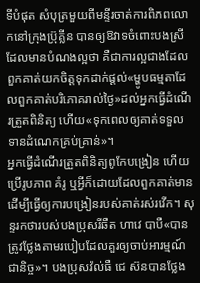ទីបំផុត សំបុត្រមួយពីមន្ទីរចាត់ការពិភពលោកនៅក្រុងប៊្រុគ្លីន បានឲ្យឱវាទចំពោះបងស្រីដែលមានបំណងល្អថា គឺជាការល្អជាងដែលពួកគាត់យកចិត្តទុកដាក់ផ្ដល់«ម្ហូបធម្មតាដែលពួកគាត់បរិភោគរាល់ថ្ងៃ»ដល់អ្នកធ្វើដំណើរត្រួតពិនិត្យ ហើយ«ទុកពេលឲ្យគាត់ទទួលទានដំណេកគ្រប់គ្រាន់»។
អ្នកធ្វើដំណើរត្រួតពិនិត្យពូកែបង្រៀន ហើយប្រើរូបភាព គំរូ ឬអ្វីក៏ដោយដែលពួកគាត់មានដើម្បីធ្វើឲ្យការបង្រៀនរបស់គាត់រស់រវើក។ សុន្ទរកថារបស់បងប្រុសរីឆឺត ហាវេ បាបឺ«បានត្រូវថ្លែងតាមរបៀបដែលគួរឲ្យចាប់អារម្មណ៍ជានិច្ច»។ បងប្រុសវ៉ល់ធឺ ជេ ស៊នបានថ្លែង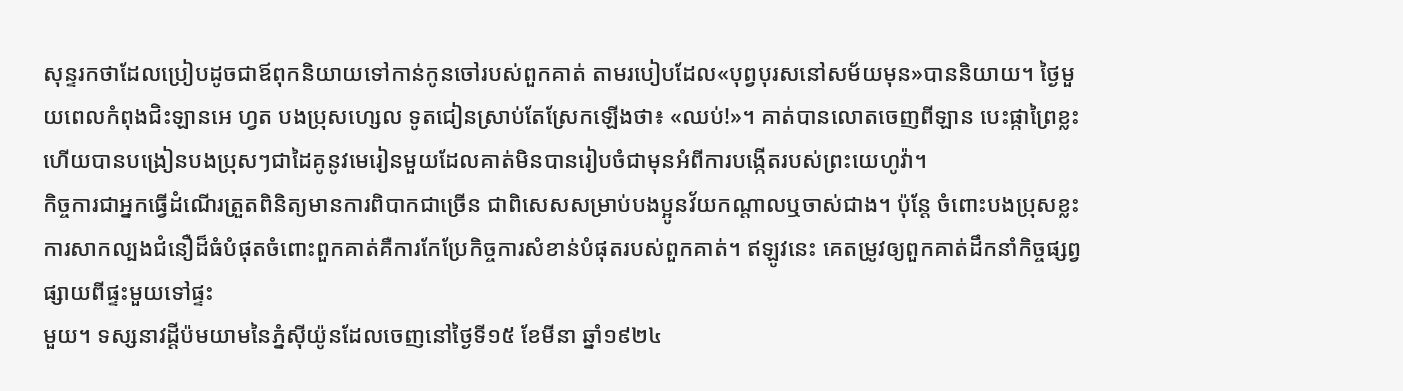សុន្ទរកថាដែលប្រៀបដូចជាឪពុកនិយាយទៅកាន់កូនចៅរបស់ពួកគាត់ តាមរបៀបដែល«បុព្វបុរសនៅសម័យមុន»បាននិយាយ។ ថ្ងៃមួយពេលកំពុងជិះឡានអេ ហ្វត បងប្រុសហ្សេល ទូតជៀនស្រាប់តែស្រែកឡើងថា៖ «ឈប់!»។ គាត់បានលោតចេញពីឡាន បេះផ្កាព្រៃខ្លះ ហើយបានបង្រៀនបងប្រុសៗជាដៃគូនូវមេរៀនមួយដែលគាត់មិនបានរៀបចំជាមុនអំពីការបង្កើតរបស់ព្រះយេហូវ៉ា។
កិច្ចការជាអ្នកធ្វើដំណើរត្រួតពិនិត្យមានការពិបាកជាច្រើន ជាពិសេសសម្រាប់បងប្អូនវ័យកណ្ដាលឬចាស់ជាង។ ប៉ុន្តែ ចំពោះបងប្រុសខ្លះ ការសាកល្បងជំនឿដ៏ធំបំផុតចំពោះពួកគាត់គឺការកែប្រែកិច្ចការសំខាន់បំផុតរបស់ពួកគាត់។ ឥឡូវនេះ គេតម្រូវឲ្យពួកគាត់ដឹកនាំកិច្ចផ្សព្វផ្សាយពីផ្ទះមួយទៅផ្ទះ
មួយ។ ទស្សនាវដ្ដីប៉មយាមនៃភ្នំស៊ីយ៉ូនដែលចេញនៅថ្ងៃទី១៥ ខែមីនា ឆ្នាំ១៩២៤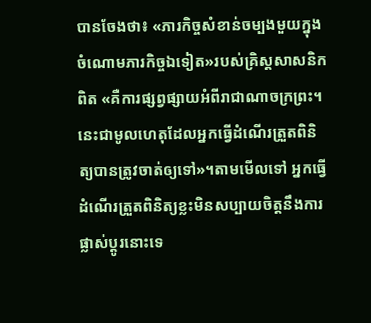បានចែងថា៖ «ភារកិច្ចសំខាន់ចម្បងមួយក្នុងចំណោមភារកិច្ចឯទៀត»របស់គ្រិស្តសាសនិកពិត «គឺការផ្សព្វផ្សាយអំពីរាជាណាចក្រព្រះ។ នេះជាមូលហេតុដែលអ្នកធ្វើដំណើរត្រួតពិនិត្យបានត្រូវចាត់ឲ្យទៅ»។តាមមើលទៅ អ្នកធ្វើដំណើរត្រួតពិនិត្យខ្លះមិនសប្បាយចិត្តនឹងការផ្លាស់ប្ដូរនោះទេ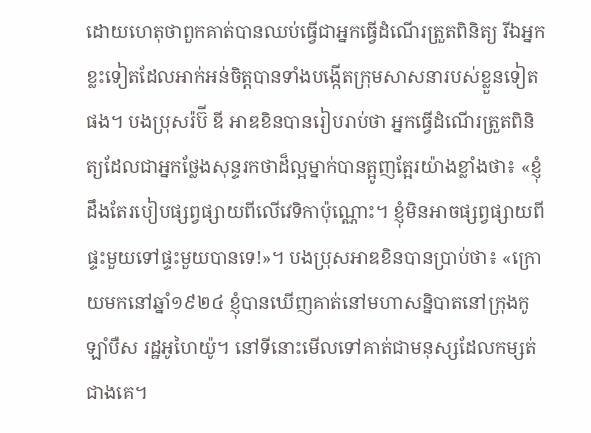ដោយហេតុថាពួកគាត់បានឈប់ធ្វើជាអ្នកធ្វើដំណើរត្រួតពិនិត្យ រីឯអ្នកខ្លះទៀតដែលអាក់អន់ចិត្តបានទាំងបង្កើតក្រុមសាសនារបស់ខ្លួនទៀតផង។ បងប្រុសរ៉ប៊ី ឌី អាឌខិនបានរៀបរាប់ថា អ្នកធ្វើដំណើរត្រួតពិនិត្យដែលជាអ្នកថ្លែងសុន្ទរកថាដ៏ល្អម្នាក់បានត្អូញត្អែរយ៉ាងខ្លាំងថា៖ «ខ្ញុំដឹងតែរបៀបផ្សព្វផ្សាយពីលើវេទិកាប៉ុណ្ណោះ។ ខ្ញុំមិនអាចផ្សព្វផ្សាយពីផ្ទះមួយទៅផ្ទះមួយបានទេ!»។ បងប្រុសអាឌខិនបានប្រាប់ថា៖ «ក្រោយមកនៅឆ្នាំ១៩២៤ ខ្ញុំបានឃើញគាត់នៅមហាសន្និបាតនៅក្រុងកូឡាំបឺស រដ្ឋអូហៃយ៉ូ។ នៅទីនោះមើលទៅគាត់ជាមនុស្សដែលកម្សត់ជាងគេ។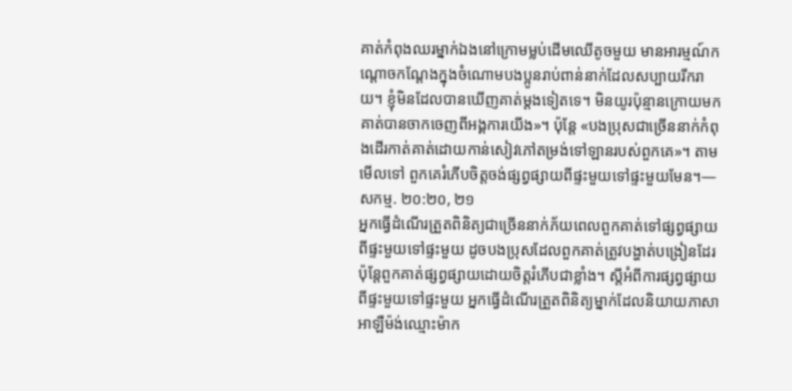គាត់កំពុងឈរម្នាក់ឯងនៅក្រោមម្លប់ដើមឈើតូចមួយ មានអារម្មណ៍កណ្ដោចកណ្ដែងក្នុងចំណោមបងប្អូនរាប់ពាន់នាក់ដែលសប្បាយរីករាយ។ ខ្ញុំមិនដែលបានឃើញគាត់ម្ដងទៀតទេ។ មិនយូរប៉ុន្មានក្រោយមក គាត់បានចាកចេញពីអង្គការយើង»។ ប៉ុន្តែ «បងប្រុសជាច្រើននាក់កំពុងដើរកាត់គាត់ដោយកាន់សៀវភៅតម្រង់ទៅឡានរបស់ពួកគេ»។ តាមមើលទៅ ពួកគេរំភើបចិត្តចង់ផ្សព្វផ្សាយពីផ្ទះមួយទៅផ្ទះមួយមែន។—សកម្ម. ២០:២០, ២១
អ្នកធ្វើដំណើរត្រួតពិនិត្យជាច្រើននាក់ភ័យពេលពួកគាត់ទៅផ្សព្វផ្សាយពីផ្ទះមួយទៅផ្ទះមួយ ដូចបងប្រុសដែលពួកគាត់ត្រូវបង្ហាត់បង្រៀនដែរ ប៉ុន្តែពួកគាត់ផ្សព្វផ្សាយដោយចិត្តរំភើបជាខ្លាំង។ ស្តីអំពីការផ្សព្វផ្សាយពីផ្ទះមួយទៅផ្ទះមួយ អ្នកធ្វើដំណើរត្រួតពិនិត្យម្នាក់ដែលនិយាយភាសាអាឡឺម៉ង់ឈ្មោះម៉ាក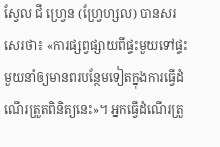ស្វែល ជី ហ្វ្រេន (ហ្វ្រែហ្សល) បានសរសេរថា៖ «ការផ្សព្វផ្សាយពីផ្ទះមួយទៅផ្ទះមួយនាំឲ្យមានពរបន្ថែមទៀតក្នុងការធ្វើដំណើរត្រួតពិនិត្យនេះ»។ អ្នកធ្វើដំណើរត្រួ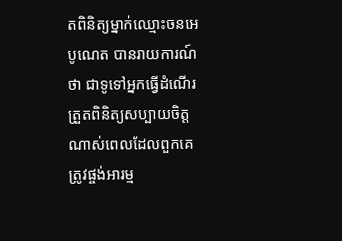តពិនិត្យម្នាក់ឈ្មោះចនអេ បូណេត បានរាយការណ៍ថា ជាទូទៅអ្នកធ្វើដំណើរត្រួតពិនិត្យសប្បាយចិត្តណាស់ពេលដែលពួកគេត្រូវផ្ចង់អារម្ម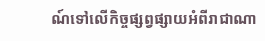ណ៍ទៅលើកិច្ចផ្សព្វផ្សាយអំពីរាជាណា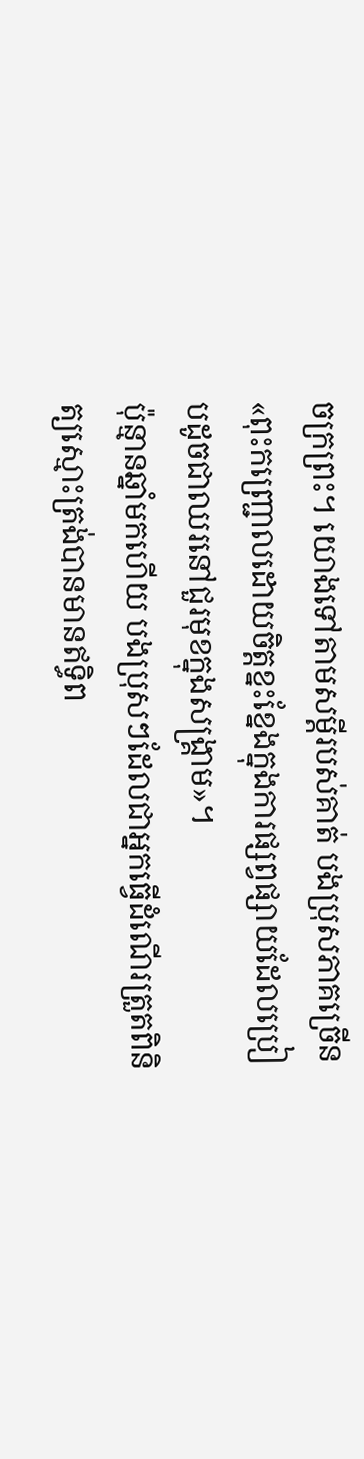ចក្រព្រះ។ យោងទៅតាមសម្ដីរបស់គាត់ បងប្រុសភាគច្រើន«ពុះកញ្ជ្រោលដោយចិត្តខ្នះខ្នែងក្នុងការផ្សព្វផ្សាយដែលប្រៀបដូចជាឈរនៅជួរមុខក្នុងសង្គ្រាម»។
ប៉ុន្មានឆ្នាំមកហើយ បងប្រុសៗដែលជាអ្នកធ្វើដំណើរត្រួតពិនិត្យស្មោះត្រង់បានមានឥទ្ធិព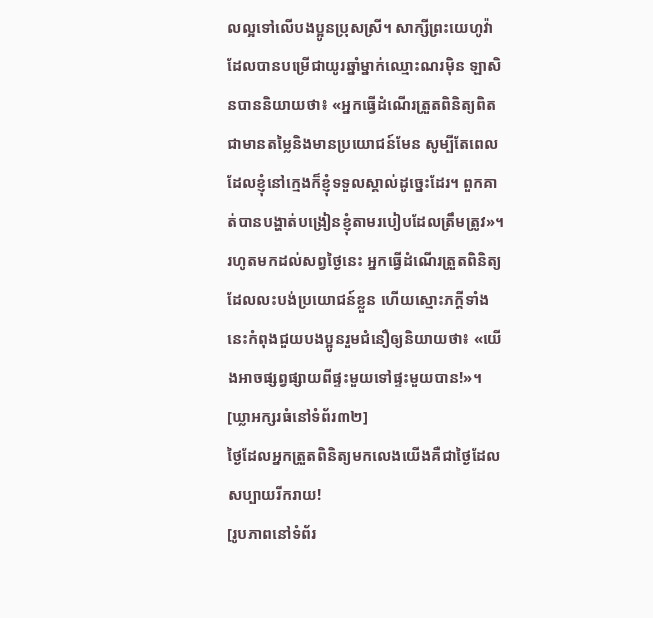លល្អទៅលើបងប្អូនប្រុសស្រី។ សាក្សីព្រះយេហូវ៉ាដែលបានបម្រើជាយូរឆ្នាំម្នាក់ឈ្មោះណរម៉ិន ឡាសិនបាននិយាយថា៖ «អ្នកធ្វើដំណើរត្រួតពិនិត្យពិតជាមានតម្លៃនិងមានប្រយោជន៍មែន សូម្បីតែពេលដែលខ្ញុំនៅក្មេងក៏ខ្ញុំទទួលស្គាល់ដូច្នេះដែរ។ ពួកគាត់បានបង្ហាត់បង្រៀនខ្ញុំតាមរបៀបដែលត្រឹមត្រូវ»។ រហូតមកដល់សព្វថ្ងៃនេះ អ្នកធ្វើដំណើរត្រួតពិនិត្យដែលលះបង់ប្រយោជន៍ខ្លួន ហើយស្មោះភក្ដីទាំងនេះកំពុងជួយបងប្អូនរួមជំនឿឲ្យនិយាយថា៖ «យើងអាចផ្សព្វផ្សាយពីផ្ទះមួយទៅផ្ទះមួយបាន!»។
[ឃ្លាអក្សរធំនៅទំព័រ៣២]
ថ្ងៃដែលអ្នកត្រួតពិនិត្យមកលេងយើងគឺជាថ្ងៃដែលសប្បាយរីករាយ!
[រូបភាពនៅទំព័រ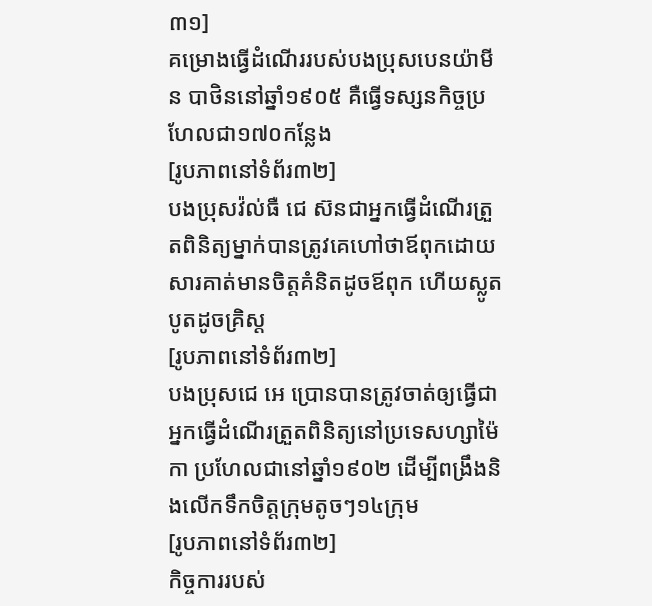៣១]
គម្រោងធ្វើដំណើររបស់បងប្រុសបេនយ៉ាមីន បាថិននៅឆ្នាំ១៩០៥ គឺធ្វើទស្សនកិច្ចប្រហែលជា១៧០កន្លែង
[រូបភាពនៅទំព័រ៣២]
បងប្រុសវ៉ល់ធឺ ជេ ស៊នជាអ្នកធ្វើដំណើរត្រួតពិនិត្យម្នាក់បានត្រូវគេហៅថាឪពុកដោយសារគាត់មានចិត្តគំនិតដូចឪពុក ហើយស្លូតបូតដូចគ្រិស្ត
[រូបភាពនៅទំព័រ៣២]
បងប្រុសជេ អេ ប្រោនបានត្រូវចាត់ឲ្យធ្វើជាអ្នកធ្វើដំណើរត្រួតពិនិត្យនៅប្រទេសហ្សាម៉ៃកា ប្រហែលជានៅឆ្នាំ១៩០២ ដើម្បីពង្រឹងនិងលើកទឹកចិត្តក្រុមតូចៗ១៤ក្រុម
[រូបភាពនៅទំព័រ៣២]
កិច្ចការរបស់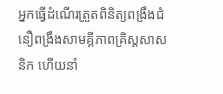អ្នកធ្វើដំណើរត្រួតពិនិត្យពង្រឹងជំនឿពង្រឹងសាមគ្គីភាពគ្រិស្តសាសនិក ហើយនាំ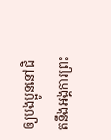ឲ្យបងប្អូននៅជិតនឹងអង្គការព្រះ